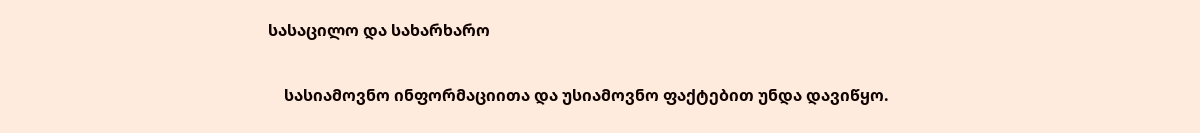სასაცილო და სახარხარო

    სასიამოვნო ინფორმაციითა და უსიამოვნო ფაქტებით უნდა დავიწყო.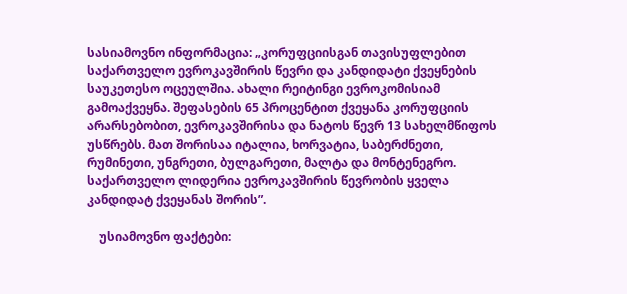სასიამოვნო ინფორმაცია: „კორუფციისგან თავისუფლებით საქართველო ევროკავშირის წევრი და კანდიდატი ქვეყნების საუკეთესო ოცეულშია. ახალი რეიტინგი ევროკომისიამ გამოაქვეყნა. შეფასების 65 პროცენტით ქვეყანა კორუფციის არარსებობით, ევროკავშირისა და ნატოს წევრ 13 სახელმწიფოს უსწრებს. მათ შორისაა იტალია, ხორვატია, საბერძნეთი, რუმინეთი, უნგრეთი, ბულგარეთი, მალტა და მონტენეგრო. საქართველო ლიდერია ევროკავშირის წევრობის ყველა კანდიდატ ქვეყანას შორის”.

    უსიამოვნო ფაქტები: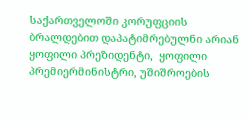საქართველოში კორუფციის ბრალდებით დაპატიმრებულნი არიან ყოფილი პრეზიდენტი,  ყოფილი პრემიერმინისტრი, უშიშროების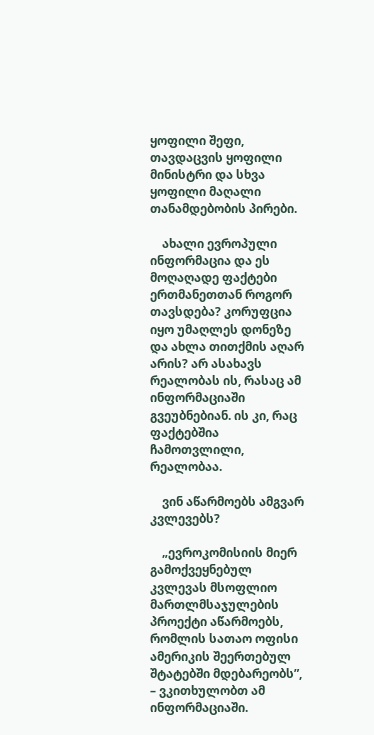ყოფილი შეფი, თავდაცვის ყოფილი მინისტრი და სხვა ყოფილი მაღალი თანამდებობის პირები.

    ახალი ევროპული ინფორმაცია და ეს მოღაღადე ფაქტები ერთმანეთთან როგორ თავსდება? კორუფცია იყო უმაღლეს დონეზე და ახლა თითქმის აღარ არის? არ ასახავს რეალობას ის, რასაც ამ ინფორმაციაში გვეუბნებიან. ის კი, რაც ფაქტებშია ჩამოთვლილი, რეალობაა.

    ვინ აწარმოებს ამგვარ კვლევებს?

    „ევროკომისიის მიერ გამოქვეყნებულ კვლევას მსოფლიო მართლმსაჯულების პროექტი აწარმოებს, რომლის სათაო ოფისი ამერიკის შეერთებულ შტატებში მდებარეობს”,  – ვკითხულობთ ამ ინფორმაციაში.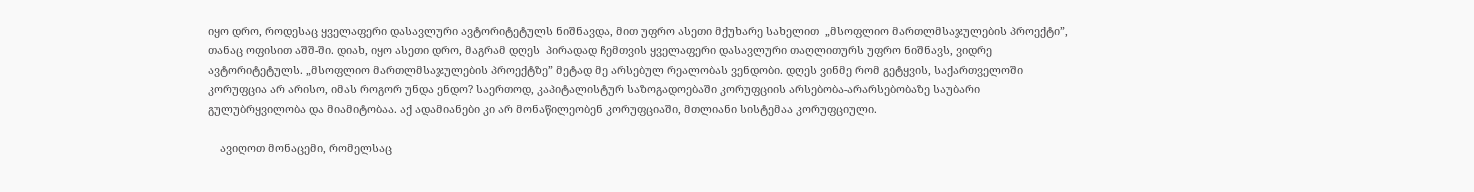იყო დრო, როდესაც ყველაფერი დასავლური ავტორიტეტულს ნიშნავდა, მით უფრო ასეთი მქუხარე სახელით  „მსოფლიო მართლმსაჯულების პროექტი”, თანაც ოფისით აშშ-ში. დიახ, იყო ასეთი დრო, მაგრამ დღეს  პირადად ჩემთვის ყველაფერი დასავლური თაღლითურს უფრო ნიშნავს, ვიდრე ავტორიტეტულს. „მსოფლიო მართლმსაჯულების პროექტზე” მეტად მე არსებულ რეალობას ვენდობი. დღეს ვინმე რომ გეტყვის, საქართველოში კორუფცია არ არისო, იმას როგორ უნდა ენდო? საერთოდ, კაპიტალისტურ საზოგადოებაში კორუფციის არსებობა-არარსებობაზე საუბარი გულუბრყვილობა და მიამიტობაა. აქ ადამიანები კი არ მონაწილეობენ კორუფციაში, მთლიანი სისტემაა კორუფციული.

    ავიღოთ მონაცემი, რომელსაც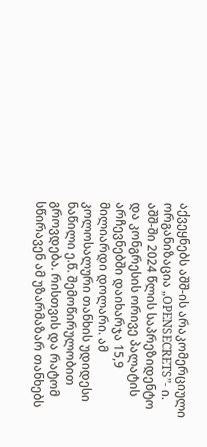აქვეყნებს აშშ-ის არაკომერციული ორგანიზაცია „OPENSECRETS”- ი. აშშ-ში 2024 წლის საპრეზიდენტო და კონგრესის ორივე პალატის არჩევნებში დაიხარჯა 15,9 მილიარდი დოლარი. ამ კოლოსალური თანხის უდიდესი ნაწილი ე.წ. შემოწირულობით გროვდება. რისთვის და რატომ სწირავენ ამ უზარმაზარ თანხებს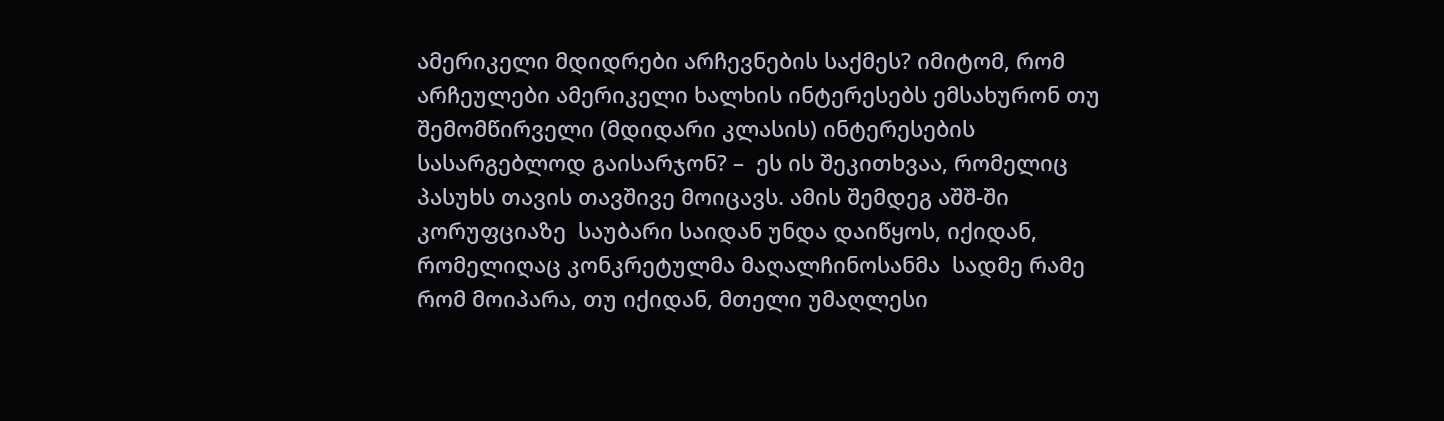ამერიკელი მდიდრები არჩევნების საქმეს? იმიტომ, რომ არჩეულები ამერიკელი ხალხის ინტერესებს ემსახურონ თუ შემომწირველი (მდიდარი კლასის) ინტერესების სასარგებლოდ გაისარჯონ? –  ეს ის შეკითხვაა, რომელიც პასუხს თავის თავშივე მოიცავს. ამის შემდეგ აშშ-ში კორუფციაზე  საუბარი საიდან უნდა დაიწყოს, იქიდან, რომელიღაც კონკრეტულმა მაღალჩინოსანმა  სადმე რამე რომ მოიპარა, თუ იქიდან, მთელი უმაღლესი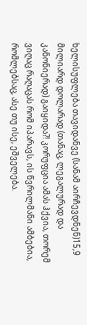ხელისუფლება თავიდანვე (სანამ აირჩევდნენ)15,9 მილიარდ დოლარად (თანაც, ლეგალურად და კანონიერად) გაიყიდა?! კორუფცია ამას ჰქვია, თორემ ვიღაც რაღაცას რომ იპარავს, ის წვრილმანი ამბებია, რომლებსაც, ასე თუ ისე, ეშველება.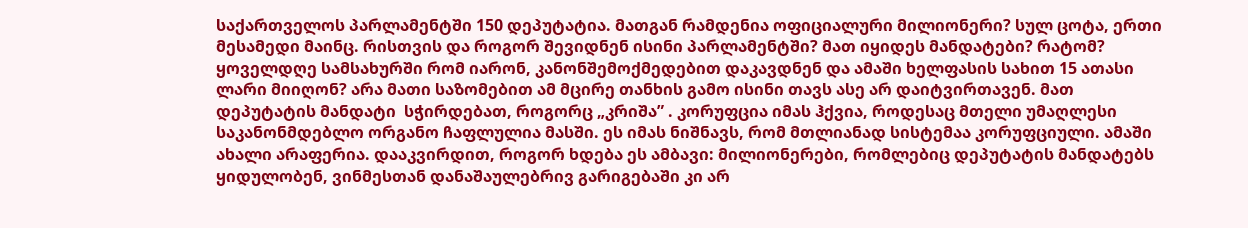საქართველოს პარლამენტში 150 დეპუტატია. მათგან რამდენია ოფიციალური მილიონერი? სულ ცოტა, ერთი მესამედი მაინც. რისთვის და როგორ შევიდნენ ისინი პარლამენტში? მათ იყიდეს მანდატები? რატომ? ყოველდღე სამსახურში რომ იარონ, კანონშემოქმედებით დაკავდნენ და ამაში ხელფასის სახით 15 ათასი ლარი მიიღონ? არა მათი საზომებით ამ მცირე თანხის გამო ისინი თავს ასე არ დაიტვირთავენ. მათ დეპუტატის მანდატი  სჭირდებათ, როგორც „კრიშა” . კორუფცია იმას ჰქვია, როდესაც მთელი უმაღლესი საკანონმდებლო ორგანო ჩაფლულია მასში. ეს იმას ნიშნავს, რომ მთლიანად სისტემაა კორუფციული. ამაში ახალი არაფერია. დააკვირდით, როგორ ხდება ეს ამბავი: მილიონერები, რომლებიც დეპუტატის მანდატებს ყიდულობენ, ვინმესთან დანაშაულებრივ გარიგებაში კი არ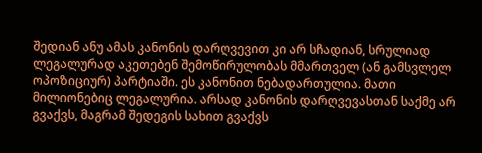შედიან ანუ ამას კანონის დარღვევით კი არ სჩადიან, სრულიად ლეგალურად აკეთებენ შემოწირულობას მმართველ (ან გამსვლელ ოპოზიციურ) პარტიაში. ეს კანონით ნებადართულია. მათი მილიონებიც ლეგალურია. არსად კანონის დარღვევასთან საქმე არ გვაქვს, მაგრამ შედეგის სახით გვაქვს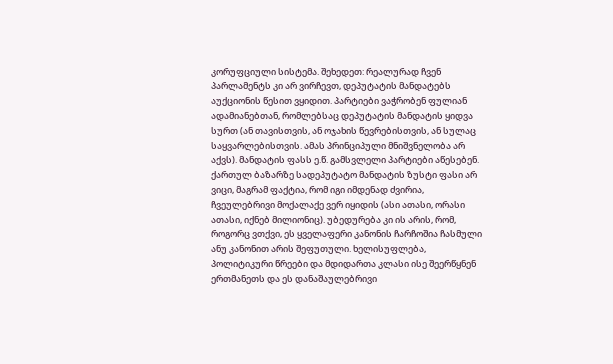კორუფციული სისტემა. შეხედეთ: რეალურად ჩვენ პარლამენტს კი არ ვირჩევთ, დეპუტატის მანდატებს აუქციონის წესით ვყიდით. პარტიები ვაჭრობენ ფულიან ადამიანებთან, რომლებსაც დეპუტატის მანდატის ყიდვა სურთ (ან თავისთვის, ან ოჯახის წევრებისთვის, ან სულაც საყვარლებისთვის. ამას პრინციპული მნიშვნელობა არ აქვს). მანდატის ფასს ე.წ. გამსვლელი პარტიები აწესებენ. ქართულ ბაზარზე სადეპუტატო მანდატის ზუსტი ფასი არ ვიცი, მაგრამ ფაქტია, რომ იგი იმდენად ძვირია, ჩვეულებრივი მოქალაქე ვერ იყიდის (ასი ათასი, ორასი ათასი, იქნებ მილიონიც). უბედურება კი ის არის, რომ, როგორც ვთქვი, ეს ყველაფერი კანონის ჩარჩოშია ჩასმული ანუ კანონით არის შეფუთული. ხელისუფლება, პოლიტიკური წრეები და მდიდართა კლასი ისე შეერწყნენ  ერთმანეთს და ეს დანაშაულებრივი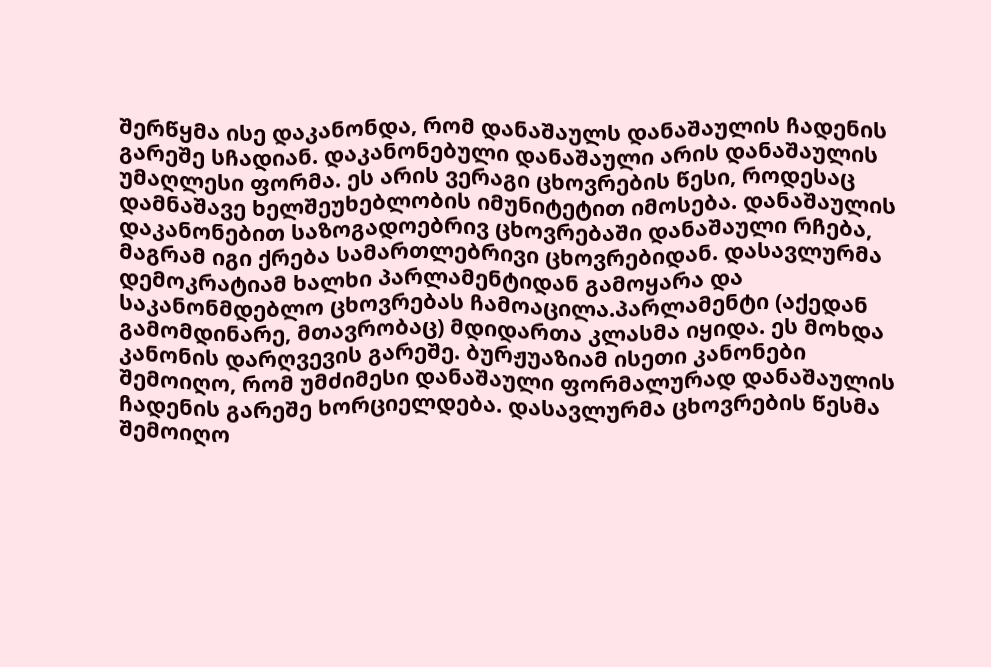შერწყმა ისე დაკანონდა, რომ დანაშაულს დანაშაულის ჩადენის გარეშე სჩადიან. დაკანონებული დანაშაული არის დანაშაულის უმაღლესი ფორმა. ეს არის ვერაგი ცხოვრების წესი, როდესაც დამნაშავე ხელშეუხებლობის იმუნიტეტით იმოსება. დანაშაულის დაკანონებით საზოგადოებრივ ცხოვრებაში დანაშაული რჩება, მაგრამ იგი ქრება სამართლებრივი ცხოვრებიდან. დასავლურმა დემოკრატიამ ხალხი პარლამენტიდან გამოყარა და საკანონმდებლო ცხოვრებას ჩამოაცილა.პარლამენტი (აქედან გამომდინარე, მთავრობაც) მდიდართა კლასმა იყიდა. ეს მოხდა კანონის დარღვევის გარეშე. ბურჟუაზიამ ისეთი კანონები შემოიღო, რომ უმძიმესი დანაშაული ფორმალურად დანაშაულის ჩადენის გარეშე ხორციელდება. დასავლურმა ცხოვრების წესმა შემოიღო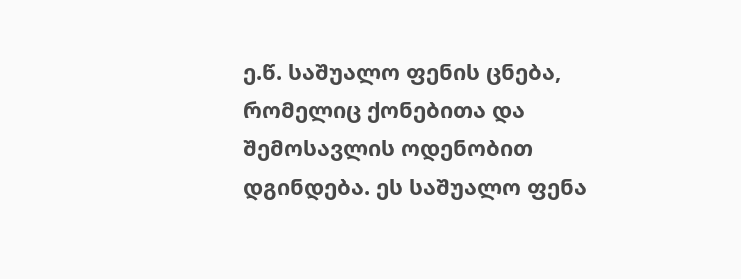ე.წ. საშუალო ფენის ცნება, რომელიც ქონებითა და შემოსავლის ოდენობით დგინდება. ეს საშუალო ფენა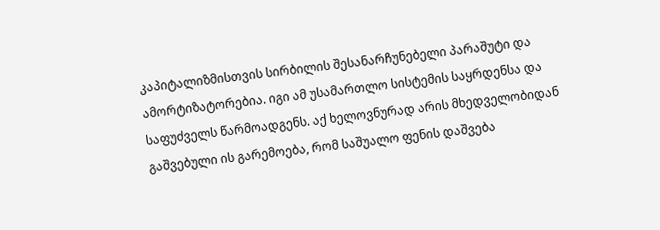კაპიტალიზმისთვის სირბილის შესანარჩუნებელი პარაშუტი და ამორტიზატორებია. იგი ამ უსამართლო სისტემის საყრდენსა და საფუძველს წარმოადგენს. აქ ხელოვნურად არის მხედველობიდან გაშვებული ის გარემოება, რომ საშუალო ფენის დაშვება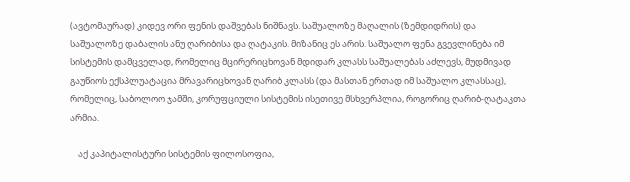(ავტომაურად) კიდევ ორი ფენის დაშვებას ნიშნავს. საშუალოზე მაღალის (ზემდიდრის) და საშუალოზე დაბალის ანუ ღარიბისა და ღატაკის. მიზანიც ეს არის. საშუალო ფენა გვევლინება იმ სისტემის დამცველად, რომელიც მცირერიცხოვან მდიდარ კლასს საშუალებას აძლევს, მუდმივად გაუწიოს ექსპლუატაცია მრავარიცხოვან ღარიბ კლასს (და მასთან ერთად იმ საშუალო კლასსაც), რომელიც, საბოლოო ჯამში, კორუფციული სისტემის ისეთივე მსხვერპლია, როგორიც ღარიბ-ღატაკთა არმია.

    აქ კაპიტალისტური სისტემის ფილოსოფია,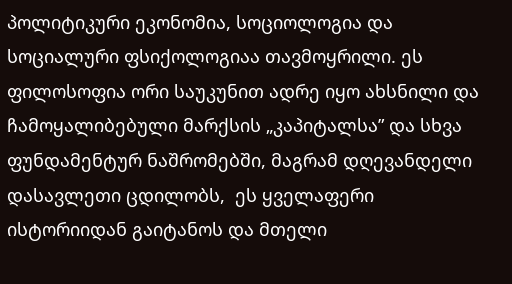პოლიტიკური ეკონომია, სოციოლოგია და სოციალური ფსიქოლოგიაა თავმოყრილი. ეს ფილოსოფია ორი საუკუნით ადრე იყო ახსნილი და ჩამოყალიბებული მარქსის „კაპიტალსა” და სხვა ფუნდამენტურ ნაშრომებში, მაგრამ დღევანდელი დასავლეთი ცდილობს,  ეს ყველაფერი ისტორიიდან გაიტანოს და მთელი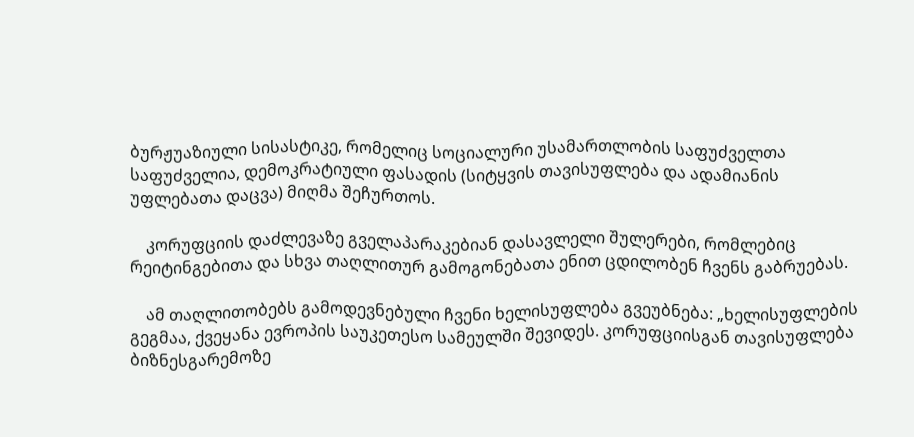ბურჟუაზიული სისასტიკე, რომელიც სოციალური უსამართლობის საფუძველთა საფუძველია, დემოკრატიული ფასადის (სიტყვის თავისუფლება და ადამიანის უფლებათა დაცვა) მიღმა შეჩურთოს.

    კორუფციის დაძლევაზე გველაპარაკებიან დასავლელი შულერები, რომლებიც რეიტინგებითა და სხვა თაღლითურ გამოგონებათა ენით ცდილობენ ჩვენს გაბრუებას.

    ამ თაღლითობებს გამოდევნებული ჩვენი ხელისუფლება გვეუბნება: „ხელისუფლების გეგმაა, ქვეყანა ევროპის საუკეთესო სამეულში შევიდეს. კორუფციისგან თავისუფლება ბიზნესგარემოზე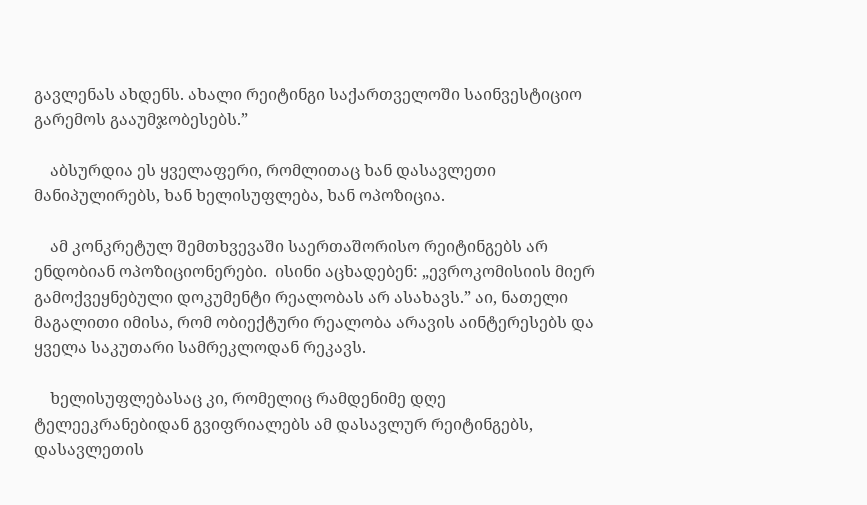გავლენას ახდენს. ახალი რეიტინგი საქართველოში საინვესტიციო გარემოს გააუმჯობესებს.”

    აბსურდია ეს ყველაფერი, რომლითაც ხან დასავლეთი მანიპულირებს, ხან ხელისუფლება, ხან ოპოზიცია.

    ამ კონკრეტულ შემთხვევაში საერთაშორისო რეიტინგებს არ ენდობიან ოპოზიციონერები.  ისინი აცხადებენ: „ევროკომისიის მიერ გამოქვეყნებული დოკუმენტი რეალობას არ ასახავს.” აი, ნათელი მაგალითი იმისა, რომ ობიექტური რეალობა არავის აინტერესებს და ყველა საკუთარი სამრეკლოდან რეკავს.

    ხელისუფლებასაც კი, რომელიც რამდენიმე დღე ტელეეკრანებიდან გვიფრიალებს ამ დასავლურ რეიტინგებს, დასავლეთის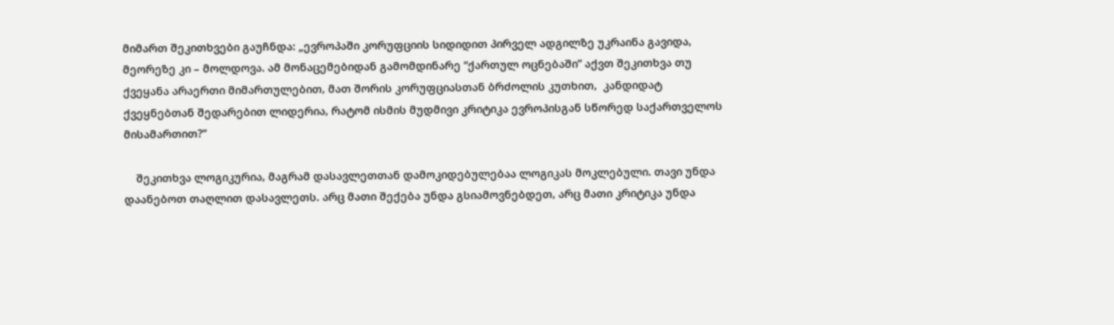მიმართ შეკითხვები გაუჩნდა: „ევროპაში კორუფციის სიდიდით პირველ ადგილზე უკრაინა გავიდა, მეორეზე კი – მოლდოვა. ამ მონაცემებიდან გამომდინარე “ქართულ ოცნებაში” აქვთ შეკითხვა თუ ქვეყანა არაერთი მიმართულებით, მათ შორის კორუფციასთან ბრძოლის კუთხით,  კანდიდატ ქვეყნებთან შედარებით ლიდერია, რატომ ისმის მუდმივი კრიტიკა ევროპისგან სწორედ საქართველოს მისამართით?”

    შეკითხვა ლოგიკურია, მაგრამ დასავლეთთან დამოკიდებულებაა ლოგიკას მოკლებული. თავი უნდა დაანებოთ თაღლით დასავლეთს. არც მათი შექება უნდა გსიამოვნებდეთ, არც მათი კრიტიკა უნდა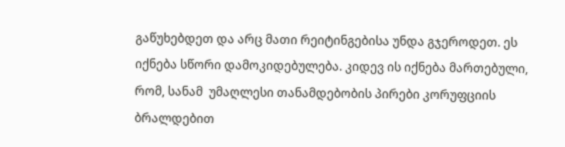გაწუხებდეთ და არც მათი რეიტინგებისა უნდა გჯეროდეთ. ეს იქნება სწორი დამოკიდებულება. კიდევ ის იქნება მართებული, რომ, სანამ  უმაღლესი თანამდებობის პირები კორუფციის ბრალდებით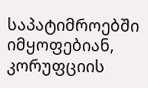საპატიმროებში იმყოფებიან, კორუფციის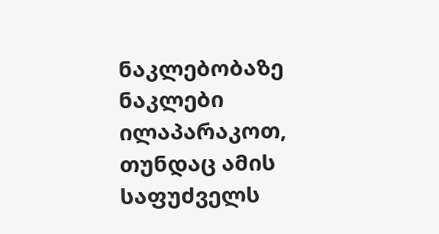ნაკლებობაზე ნაკლები ილაპარაკოთ, თუნდაც ამის საფუძველს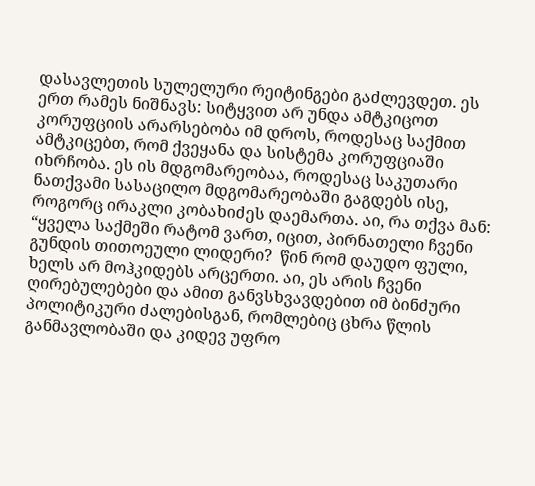დასავლეთის სულელური რეიტინგები გაძლევდეთ. ეს ერთ რამეს ნიშნავს: სიტყვით არ უნდა ამტკიცოთ კორუფციის არარსებობა იმ დროს, როდესაც საქმით ამტკიცებთ, რომ ქვეყანა და სისტემა კორუფციაში იხრჩობა. ეს ის მდგომარეობაა, როდესაც საკუთარი ნათქვამი სასაცილო მდგომარეობაში გაგდებს ისე, როგორც ირაკლი კობახიძეს დაემართა. აი, რა თქვა მან: “ყველა საქმეში რატომ ვართ, იცით, პირნათელი ჩვენი გუნდის თითოეული ლიდერი?  წინ რომ დაუდო ფული, ხელს არ მოჰკიდებს არცერთი. აი, ეს არის ჩვენი ღირებულებები და ამით განვსხვავდებით იმ ბინძური პოლიტიკური ძალებისგან, რომლებიც ცხრა წლის განმავლობაში და კიდევ უფრო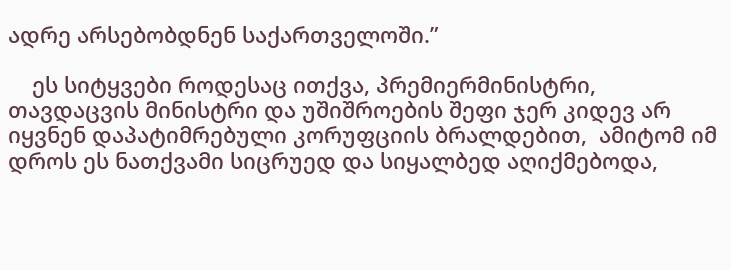ადრე არსებობდნენ საქართველოში.”

    ეს სიტყვები როდესაც ითქვა, პრემიერმინისტრი, თავდაცვის მინისტრი და უშიშროების შეფი ჯერ კიდევ არ იყვნენ დაპატიმრებული კორუფციის ბრალდებით,  ამიტომ იმ დროს ეს ნათქვამი სიცრუედ და სიყალბედ აღიქმებოდა,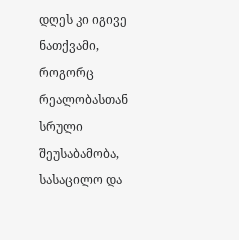დღეს კი იგივე ნათქვამი, როგორც რეალობასთან სრული შეუსაბამობა, სასაცილო და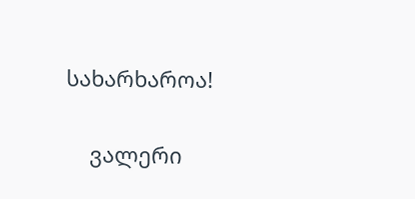სახარხაროა!

    ვალერი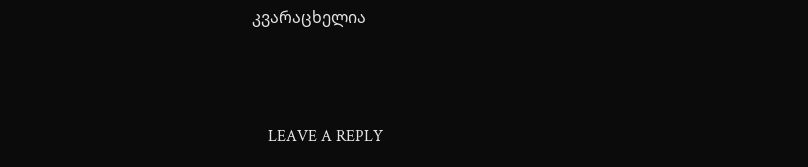კვარაცხელია



    LEAVE A REPLY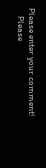Please enter your comment!
    Please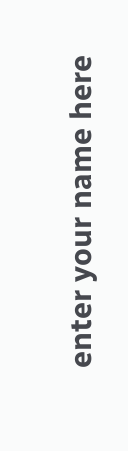enter your name here